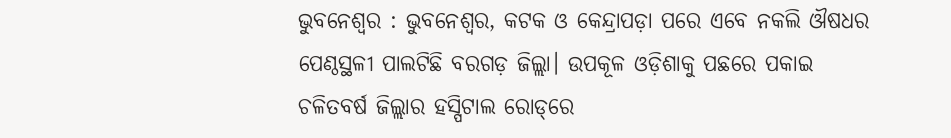ଭୁବନେଶ୍ବର : ଭୁବନେଶ୍ବର, କଟକ ଓ କେନ୍ଦ୍ରାପଡ଼ା ପରେ ଏବେ ନକଲି ଔଷଧର ପେଣ୍ଠସ୍ଥଳୀ ପାଲଟିଛି ବରଗଡ଼ ଜିଲ୍ଲା। ଉପକୂଳ ଓଡ଼ିଶାକୁ ପଛରେ ପକାଇ ଚଳିତବର୍ଷ ଜିଲ୍ଲାର ହସ୍ପିଟାଲ ରୋଡ୍‌ରେ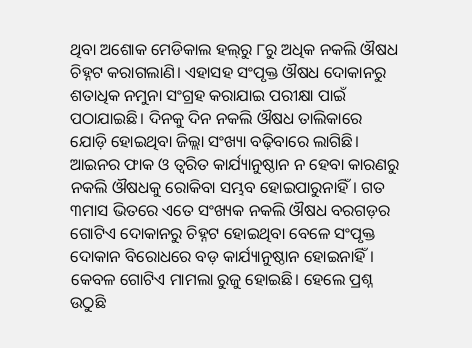ଥିବା ଅଶୋକ ମେଡିକାଲ ହଲ୍‌ରୁ ୮ରୁ ଅଧିକ ନକଲି ଔଷଧ ଚିହ୍ନଟ କରାଗଲାଣି। ଏହାସହ ସଂପୃକ୍ତ ଔଷଧ ଦୋକାନରୁ ଶତାଧିକ ନମୁନା ସଂଗ୍ରହ କରାଯାଇ ପରୀକ୍ଷା ପାଇଁ ପଠାଯାଇଛି। ଦିନକୁ ଦିନ ନକଲି ଔଷଧ ତାଲିକାରେ ଯୋଡ଼ି ହୋଇଥିବା ଜିଲ୍ଲା ସଂଖ୍ୟା ବଢ଼ିବାରେ ଲାଗିଛି। ଆଇନର ଫାକ ଓ ତ୍ବରିତ କାର୍ଯ୍ୟାନୁଷ୍ଠାନ ନ ହେବା କାରଣରୁ ନକଲି ଔଷଧକୁ ରୋକିବା ସମ୍ଭବ ହୋଇପାରୁନାହିଁ। ଗତ ୩ମାସ ଭିତରେ ଏତେ ସଂଖ୍ୟକ ନକଲି ଔଷଧ ବରଗଡ଼ର ଗୋଟିଏ ଦୋକାନରୁ ଚିହ୍ନଟ ହୋଇଥିବା ବେଳେ ସଂପୃକ୍ତ ଦୋକାନ ବିରୋଧରେ ବଡ଼ କାର୍ଯ୍ୟାନୁଷ୍ଠାନ ହୋଇନାହିଁ। କେବଳ ଗୋଟିଏ ମାମଲା ରୁଜୁ ହୋଇଛି। ହେଲେ ପ୍ରଶ୍ନ ଉଠୁଛି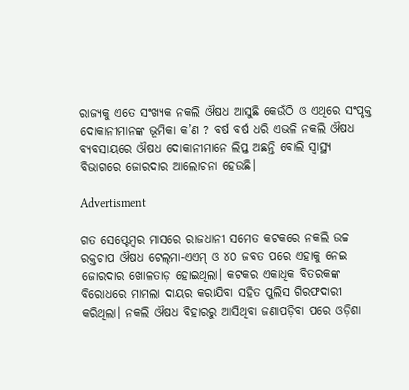ରାଜ୍ୟକୁ ଏତେ ସଂଖ୍ୟକ ନକଲି ଔଷଧ ଆସୁଛି କେଉଁଠି ଓ ଏଥିରେ ସଂପୃକ୍ତ ଦୋକାନୀମାନଙ୍କ ଭୂମିକା କ’ଣ ? ବର୍ଷ ବର୍ଷ ଧରି ଏଭଳି ନକଲି ଔଷଧ ବ୍ୟବସାୟରେ ଔଷଧ ଦୋକାନୀମାନେ ଲିପ୍ତ ଅଛନ୍ତି ବୋଲି ସ୍ବାସ୍ଥ୍ୟ ବିଭାଗରେ ଜୋରଦାର ଆଲୋଚନା ହେଉଛି।

Advertisment

ଗତ ସେପ୍ଟେମ୍ବର ମାସରେ ରାଜଧାନୀ ସମେତ କଟକରେ ନକଲି ଉଚ୍ଚ ରକ୍ତଚାପ ଔଷଧ ଟେଲ୍‌ମା-ଏଏମ୍‌ ଓ ୪୦ ଜବତ ପରେ ଏହାକୁ ନେଇ ଜୋରଦାର ଖୋଳତାଡ଼ ହୋଇଥିଲା। କଟକର ଏକାଧିକ ବିତରକଙ୍କ ବିରୋଧରେ ମାମଲା ଦାୟର କରାଯିବା ସହିତ ପୁଲିସ ଗିରଫଦାରୀ କରିଥିଲା। ନକଲି ଔଷଧ ବିହାରରୁ ଆସିଥିବା ଜଣାପଡ଼ିବା ପରେ ଓଡ଼ିଶା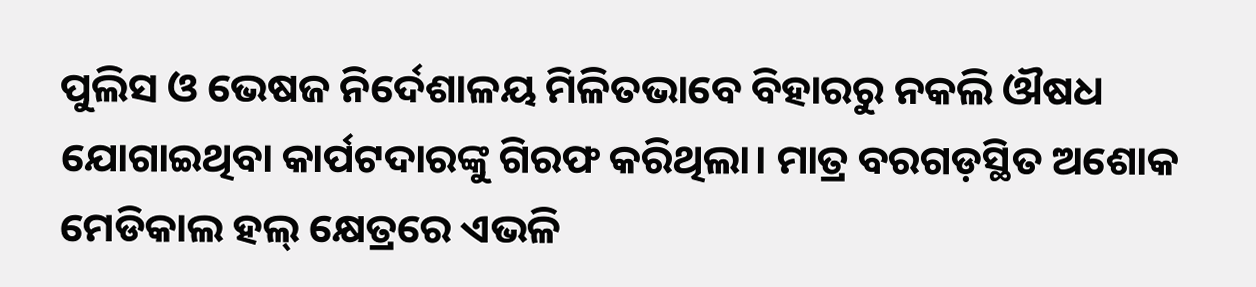ପୁଲିସ ଓ ଭେଷଜ ନିର୍ଦେଶାଳୟ ମିଳିତଭାବେ ବିହାରରୁ ନକଲି ଔଷଧ ଯୋଗାଇଥିବା କାର୍ପଟଦାରଙ୍କୁ ଗିରଫ କରିଥିଲା। ମାତ୍ର ବରଗଡ଼ସ୍ଥିତ ଅଶୋକ ମେଡିକାଲ ହଲ୍‌ କ୍ଷେତ୍ରରେ ଏଭଳି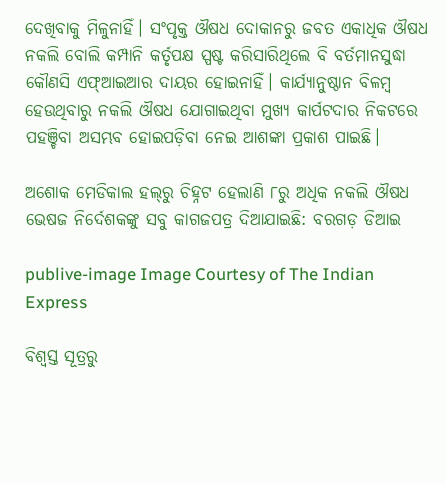ଦେଖିବାକୁ ମିଳୁନାହିଁ। ସଂପୃକ୍ତ ଔଷଧ ଦୋକାନରୁ ଜବତ ଏକାଧିକ ଔଷଧ ନକଲି ବୋଲି କମ୍ପାନି କର୍ତୃପକ୍ଷ ସ୍ପଷ୍ଟ କରିସାରିଥିଲେ ବି ବର୍ତମାନସୁଦ୍ଧା କୌଣସି ଏଫ୍‌ଆଇଆର ଦାୟର ହୋଇନାହିଁ। କାର୍ଯ୍ୟାନୁଷ୍ଠାନ ବିଳମ୍ବ ହେଉଥିବାରୁ ନକଲି ଔଷଧ ଯୋଗାଇଥିବା ମୁଖ୍ୟ କାର୍ପଟଦାର ନିକଟରେ ପହଞ୍ଚିବା ଅସମ୍ଭବ ହୋଇପଡ଼ିବା ନେଇ ଆଶଙ୍କା ପ୍ରକାଶ ପାଇଛି।

ଅଶୋକ ମେଡିକାଲ ହଲ୍‌ରୁ ଚିହ୍ନଟ ହେଲାଣି ୮ରୁ ଅଧିକ ନକଲି ଔଷଧ
ଭେଷଜ ନିର୍ଦେଶକଙ୍କୁ ସବୁ କାଗଜପତ୍ର ଦିଆଯାଇଛି: ବରଗଡ଼ ଡିଆଇ

publive-image Image Courtesy of The Indian Express

ବିଶ୍ବସ୍ତ ସୂତ୍ରରୁ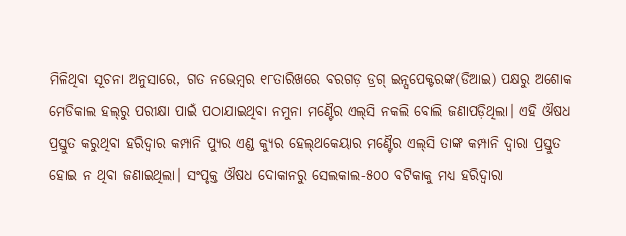ମିଳିଥିବା ସୂଚନା ଅନୁସାରେ, ଗତ ନଭେମ୍ବର ୧୮ତାରିଖରେ ବରଗଡ଼ ଡ୍ରଗ୍‌ ଇନ୍ସପେକ୍ଟରଙ୍କ(ଡିଆଇ) ପକ୍ଷରୁ ଅଶୋକ ମେଡିକାଲ ହଲ୍‌ରୁ ପରୀକ୍ଷା ପାଇଁ ପଠାଯାଇଥିବା ନମୁନା ମଣ୍ଟୈର ଏଲ୍‌ସି ନକଲି ବୋଲି ଜଣାପଡ଼ିଥିଲା। ଏହି ଔଷଧ ପ୍ରସ୍ତୁତ କରୁଥିବା ହରିଦ୍ବାର କମ୍ପାନି ପ୍ୟୁର ଏଣ୍ଡ କ୍ୟୁର ହେଲ୍‌ଥକେୟାର ମଣ୍ଟୈର ଏଲ୍‌ସି ତାଙ୍କ କମ୍ପାନି ଦ୍ବାରା ପ୍ରସ୍ତୁତ ହୋଇ ନ ଥିବା ଜଣାଇଥିଲା। ସଂପୃକ୍ତ ଔଷଧ ଦୋକାନରୁ ସେଲକାଲ-୫୦୦ ବଟିକାକୁ ମଧ୍ୟ ହରିଦ୍ବାରା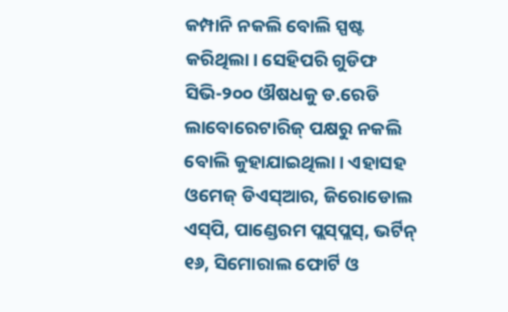କମ୍ପାନି ନକଲି ବୋଲି ସ୍ପଷ୍ଟ କରିଥିଲା। ସେହିପରି ଗୁଡିଫ ସିଭି-୨୦୦ ଔଷଧକୁ ଡ.ରେଡି ଲାବୋରେଟାରିଜ୍ ପକ୍ଷରୁ ନକଲି ବୋଲି କୁହାଯାଇଥିଲା। ଏହାସହ ଓମେଜ୍ ଡିଏସ୍‌ଆର, ଜିରୋଡୋଲ ଏସ୍‌ପି, ପାଣ୍ଡେରମ ପ୍ଲସ୍‌ପ୍ଲସ୍, ଭର୍ଟିନ୍ ୧୬, ସିମୋରାଲ ଫୋର୍ଟି ଓ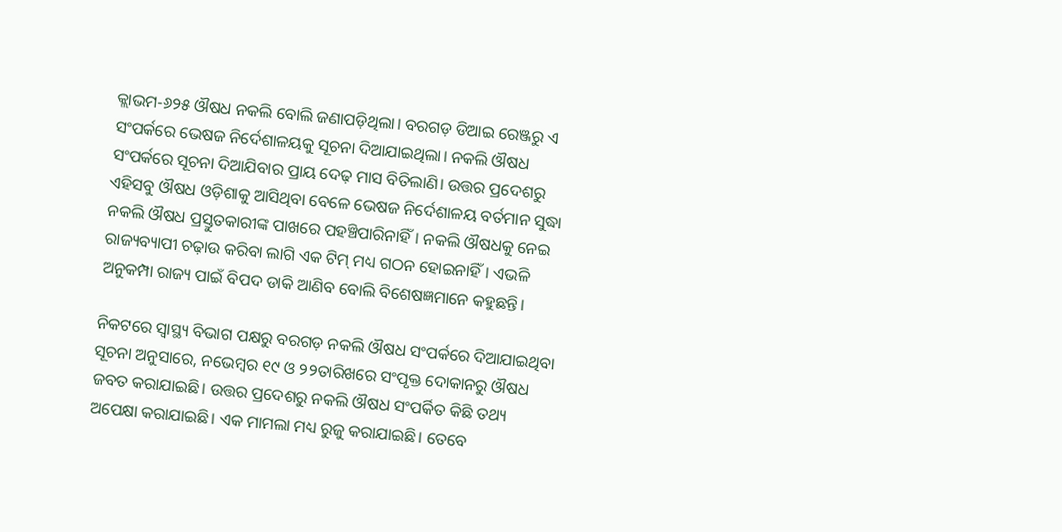କ୍ଲାଭମ-୬୨୫ ଔଷଧ ନକଲି ବୋଲି ଜଣାପଡ଼ିଥିଲା। ବରଗଡ଼ ଡିଆଇ ରେଞ୍ଜରୁ ଏ ସଂପର୍କରେ ଭେଷଜ ନିର୍ଦେଶାଳୟକୁ ସୂଚନା ଦିଆଯାଇଥିଲା। ନକଲି ଔଷଧ ସଂପର୍କରେ ସୂଚନା ଦିଆଯିବାର ପ୍ରାୟ ଦେଢ଼ ମାସ ବିତିଲାଣି। ଉତ୍ତର ପ୍ରଦେଶରୁ ଏହିସବୁ ଔଷଧ ଓଡ଼ିଶାକୁ ଆସିଥିବା ବେଳେ ଭେଷଜ ନିର୍ଦେଶାଳୟ ବର୍ତମାନ ସୁଦ୍ଧା ନକଲି ଔଷଧ ପ୍ରସ୍ତୁତକାରୀଙ୍କ ପାଖରେ ପହଞ୍ଚିପାରିନାହିଁ। ନକଲି ଔଷଧକୁ ନେଇ ରାଜ୍ୟବ୍ୟାପୀ ଚଢ଼ାଉ କରିବା ଲାଗି ଏକ ଟିମ୍ ମଧ୍ୟ ଗଠନ ହୋଇନାହିଁ। ଏଭଳି ଅନୁକମ୍ପା ରାଜ୍ୟ ପାଇଁ ବିପଦ ଡାକି ଆଣିବ ବୋଲି ବିଶେଷଜ୍ଞମାନେ କହୁଛନ୍ତି।

ନିକଟରେ ସ୍ବାସ୍ଥ୍ୟ ବିଭାଗ ପକ୍ଷରୁ ବରଗଡ଼ ନକଲି ଔଷଧ ସଂପର୍କରେ ଦିଆଯାଇଥିବା ସୂଚନା ଅନୁସାରେ, ନଭେମ୍ବର ୧୯ ଓ ୨୨ତାରିଖରେ ସଂପୃକ୍ତ ଦୋକାନରୁ ଔଷଧ ଜବତ କରାଯାଇଛି। ଉତ୍ତର ପ୍ରଦେଶରୁ ନକଲି ଔଷଧ ସଂପର୍କିତ କିଛି ତଥ୍ୟ ଅପେକ୍ଷା କରାଯାଇଛି। ଏକ ମାମଲା ମଧ୍ୟ ରୁଜୁ କରାଯାଇଛି। ତେବେ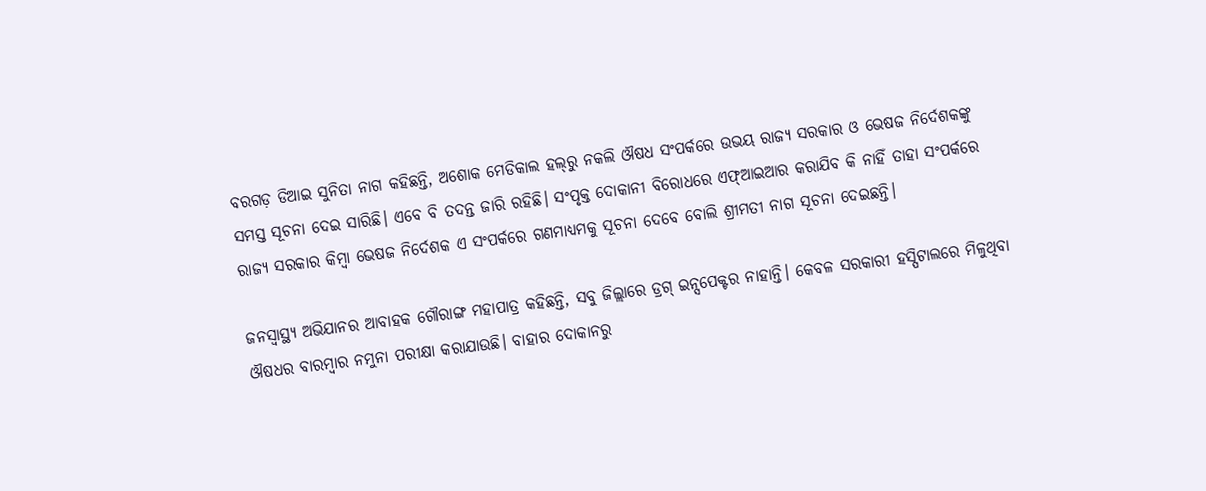ବରଗଡ଼ ଡିଆଇ ସୁନିତା ନାଗ କହିଛନ୍ତି, ଅଶୋକ ମେଡିକାଲ ହଲ୍‌ରୁ ନକଲି ଔଷଧ ସଂପର୍କରେ ଉଭୟ ରାଜ୍ୟ ସରକାର ଓ ଭେଷଜ ନିର୍ଦେଶକଙ୍କୁ ସମସ୍ତ ସୂଚନା ଦେଇ ସାରିଛି। ‌ଏବେ ବି ତଦନ୍ତ ଜାରି ରହିଛି। ସଂପୃକ୍ତ ଦୋକାନୀ ବିରୋଧରେ ଏଫ୍‌ଆଇଆର କରାଯିବ କି ନାହିଁ ତାହା ସଂପର୍କରେ ରାଜ୍ୟ ସରକାର କିମ୍ବା ଭେଷଜ ନିର୍ଦେଶକ ଏ ସଂପର୍କରେ ଗଣମାଧ୍ୟମକୁ ସୂଚନା ଦେବେ ବୋଲି ଶ୍ରୀମତୀ ନାଗ ସୂଚନା ଦେଇଛନ୍ତି।

ଜନସ୍ବାସ୍ଥ୍ୟ ଅଭିଯାନର ଆବାହକ ଗୌରାଙ୍ଗ ମହାପାତ୍ର କହିଛନ୍ତି, ସବୁ ଜିଲ୍ଲାରେ ଡ୍ରଗ୍ ଇନ୍ସପେକ୍ଟର ନାହାନ୍ତି। କେବଳ ସରକାରୀ ହସ୍ପିଟାଲରେ ମିଳୁଥିବା ଔଷଧର ବାରମ୍ବାର ନମୁନା ପରୀକ୍ଷା କରାଯାଉଛି। ବାହାର ଦୋକାନରୁ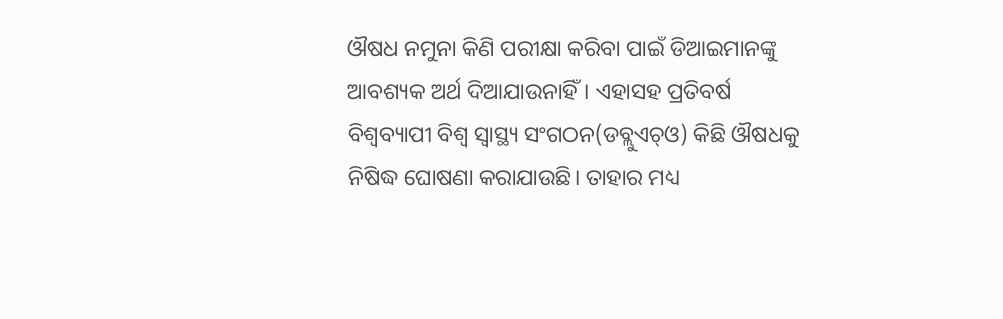ଔଷଧ ନମୁନା କିଣି ପରୀକ୍ଷା କରିବା ପାଇଁ ଡିଆଇମାନଙ୍କୁ ଆବଶ୍ୟକ ଅର୍ଥ ଦିଆଯାଉନାହିଁ। ଏହାସହ ପ୍ରତିବର୍ଷ ବିଶ୍ବବ୍ୟାପୀ ବିଶ୍ବ ସ୍ବାସ୍ଥ୍ୟ ସଂଗଠନ(ଡବ୍ଲୁଏଚ୍‌ଓ) କିଛି ଔଷଧକୁ ନିଷିଦ୍ଧ ଘୋଷଣା କରାଯାଉଛି। ତାହାର ମଧ୍ୟ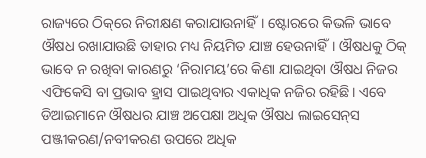ରାଜ୍ୟରେ ଠିକ୍‌ରେ ନିରୀକ୍ଷଣ କରାଯାଉନାହିଁ। ଷ୍ଟୋରରେ କିଭଳି ଭାବେ ଔଷଧ ରଖାଯାଉଛି ତାହାର ମଧ୍ୟ ନିୟମିତ ଯାଞ୍ଚ ହେଉନାହିଁ। ଔଷଧକୁ ଠିକ୍ ଭାବେ ନ ରଖିବା କାରଣରୁ ‘ନିରାମୟ’ରେ କିଣା ଯାଇଥିବା ଔଷଧ ନିଜର ଏଫିକେସି ବା ପ୍ରଭାବ ହ୍ରାସ ପାଇଥିବାର ଏକାଧିକ ନଜିର ରହିଛି। ଏବେ ଡିଆଇମାନେ ଔଷଧର ଯାଞ୍ଚ ଅପେକ୍ଷା ଅଧିକ ଔଷଧ ଲାଇସେନ୍‌ସ ପଞ୍ଜୀକରଣ/ନବୀକରଣ ଉପରେ ଅଧିକ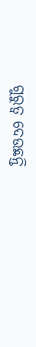ଗୁରୁତ୍ବ ଦେଉଛନ୍ତି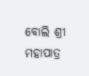ବୋଲି ଶ୍ରୀ ମହାପାତ୍ର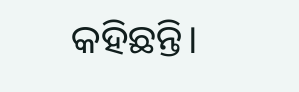କହିଛନ୍ତି।